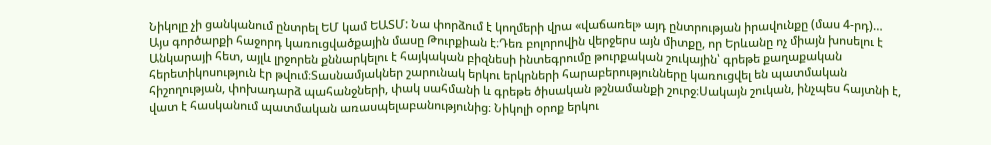Նիկոլը չի ցանկանում ընտրել ԵՄ կամ ԵԱՏՄ: Նա փորձում է կողմերի վրա «վաճառել» այդ ընտրության իրավունքը (մաս 4-րդ)…
Այս գործարքի հաջորդ կառուցվածքային մասը Թուրքիան է։Դեռ բոլորովին վերջերս այն միտքը, որ Երևանը ոչ միայն խոսելու է Անկարայի հետ, այլև լրջորեն քննարկելու է հայկական բիզնեսի ինտեգրումը թուրքական շուկային՝ գրեթե քաղաքական հերետիկոսություն էր թվում։Տասնամյակներ շարունակ երկու երկրների հարաբերությունները կառուցվել են պատմական հիշողության, փոխադարձ պահանջների, փակ սահմանի և գրեթե ծիսական թշնամանքի շուրջ։Սակայն շուկան, ինչպես հայտնի է, վատ է հասկանում պատմական առասպելաբանությունից։ Նիկոլի օրոք երկու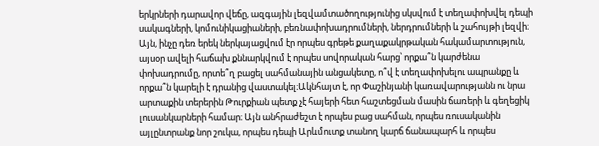երկրների դարավոր վեճը, ազգային լեզվամտածողությունից սկսվում է տեղափոխվել դեպի սակագների, կոմունիկացիաների, բեռնափոխադրումների, ներդրումների և շահույթի լեզվի։ Այն, ինչը դեռ երեկ ներկայացվում էր որպես գրեթե քաղաքակրթական հակամարտություն, այսօր ավելի հաճախ քննարկվում է որպես սովորական հարց՝ որքա՞ն կարժենա փոխադրումը, որտե՞ղ բացել սահմանային անցակետը, ո՞վ է տեղափոխելու ապրանքը և որքա՞ն կարելի է դրանից վաստակել։Ակնհայտ է, որ Փաշինյանի կառավարությանն ու նրա արտաքին տերերին Թուրքիան պետք չէ հայերի հետ հաշտեցման մասին ճառերի և գեղեցիկ լուսանկարների համար։ Այն անհրաժեշտ է որպես բաց սահման, որպես ռուսականին այլընտրանք նոր շուկա, որպես դեպի Արևմուտք տանող կարճ ճանապարհ և որպես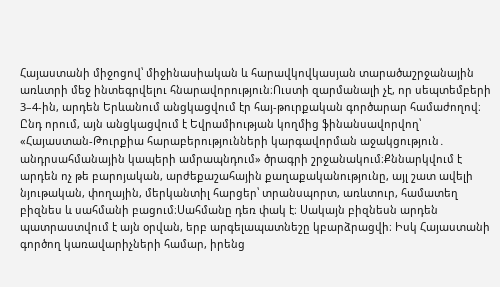Հայաստանի միջոցով՝ միջինասիական և հարավկովկասյան տարածաշրջանային առևտրի մեջ ինտեգրվելու հնարավորություն։Ուստի զարմանալի չէ, որ սեպտեմբերի 3–4-ին, արդեն Երևանում անցկացվում էր հայ-թուրքական գործարար համաժողով։ Ընդ որում, այն անցկացվում է Եվրամիության կողմից ֆինանսավորվող՝ «Հայաստան-Թուրքիա հարաբերությունների կարգավորման աջակցություն․ անդրսահմանային կապերի ամրապնդում» ծրագրի շրջանակում։Քննարկվում է արդեն ոչ թե բարոյական, արժեքաշահային քաղաքականությունը, այլ շատ ավելի նյութական, փողային, մերկանտիլ հարցեր՝ տրանսպորտ, առևտուր, համատեղ բիզնես և սահմանի բացում։Սահմանը դեռ փակ է։ Սակայն բիզնեսն արդեն պատրաստվում է այն օրվան, երբ արգելապատնեշը կբարձրացվի։ Իսկ Հայաստանի գործող կառավարիչների համար, իրենց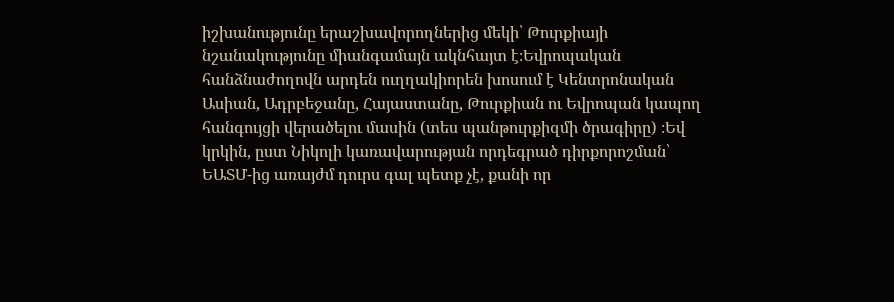իշխանությունը երաշխավորողներից մեկի՝ Թուրքիայի նշանակությունը միանգամայն ակնհայտ է։Եվրոպական հանձնաժողովն արդեն ուղղակիորեն խոսում է Կենտրոնական Ասիան, Ադրբեջանը, Հայաստանը, Թուրքիան ու Եվրոպան կապող հանգույցի վերածելու մասին (տես պանթուրքիզմի ծրագիրը) ։Եվ կրկին, ըստ Նիկոլի կառավարության որդեգրած դիրքորոշման՝ ԵԱՏՄ-ից առայժմ դուրս գալ պետք չէ, քանի որ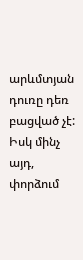արևմտյան դուռը դեռ բացված չէ: Իսկ մինչ այդ, փորձում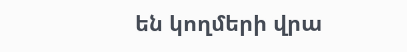են կողմերի վրա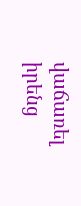վաճառել իրենց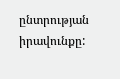ընտրության իրավունքը: